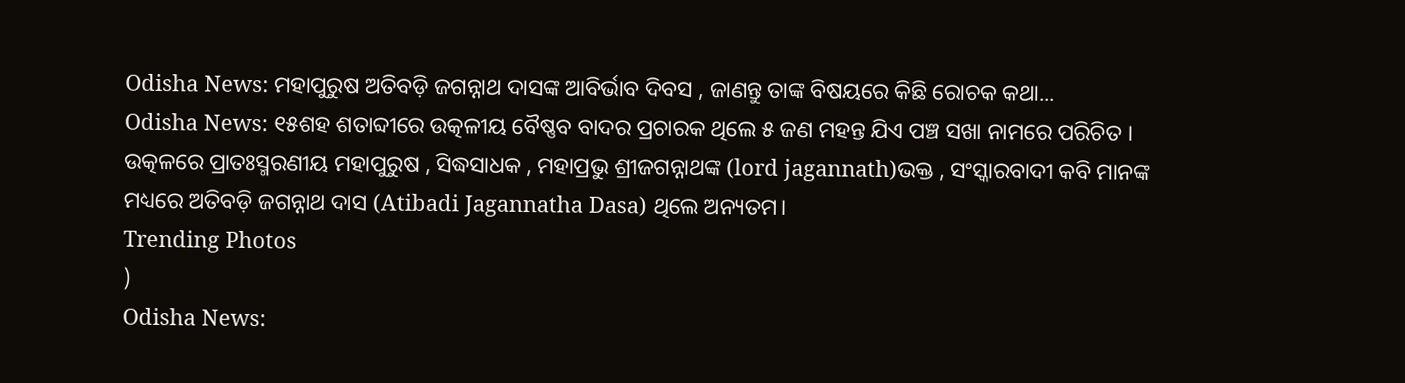Odisha News: ମହାପୁରୁଷ ଅତିବଡ଼ି ଜଗନ୍ନାଥ ଦାସଙ୍କ ଆବିର୍ଭାବ ଦିବସ , ଜାଣନ୍ତୁ ତାଙ୍କ ବିଷୟରେ କିଛି ରୋଚକ କଥା...
Odisha News: ୧୫ଶହ ଶତାବ୍ଦୀରେ ଉତ୍କଳୀୟ ବୈଷ୍ଣବ ବାଦର ପ୍ରଚାରକ ଥିଲେ ୫ ଜଣ ମହନ୍ତ ଯିଏ ପଞ୍ଚ ସଖା ନାମରେ ପରିଚିତ । ଉତ୍କଳରେ ପ୍ରାତଃସ୍ମରଣୀୟ ମହାପୁରୁଷ , ସିଦ୍ଧସାଧକ , ମହାପ୍ରଭୁ ଶ୍ରୀଜଗନ୍ନାଥଙ୍କ (lord jagannath)ଭକ୍ତ , ସଂସ୍କାରବାଦୀ କବି ମାନଙ୍କ ମଧ୍ୟରେ ଅତିବଡ଼ି ଜଗନ୍ନାଥ ଦାସ (Atibadi Jagannatha Dasa) ଥିଲେ ଅନ୍ୟତମ।
Trending Photos
)
Odisha News: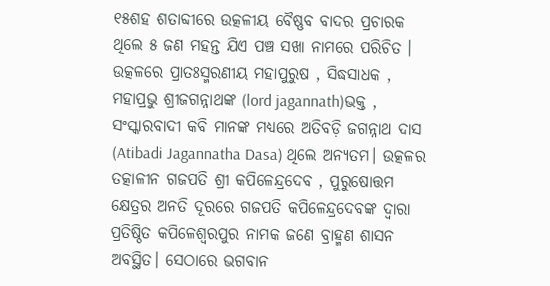୧୫ଶହ ଶତାବ୍ଦୀରେ ଉତ୍କଳୀୟ ବୈଷ୍ଣବ ବାଦର ପ୍ରଚାରକ ଥିଲେ ୫ ଜଣ ମହନ୍ତ ଯିଏ ପଞ୍ଚ ସଖା ନାମରେ ପରିଚିତ । ଉତ୍କଳରେ ପ୍ରାତଃସ୍ମରଣୀୟ ମହାପୁରୁଷ , ସିଦ୍ଧସାଧକ , ମହାପ୍ରଭୁ ଶ୍ରୀଜଗନ୍ନାଥଙ୍କ (lord jagannath)ଭକ୍ତ , ସଂସ୍କାରବାଦୀ କବି ମାନଙ୍କ ମଧ୍ୟରେ ଅତିବଡ଼ି ଜଗନ୍ନାଥ ଦାସ (Atibadi Jagannatha Dasa) ଥିଲେ ଅନ୍ୟତମ। ଉତ୍କଳର ତତ୍କାଳୀନ ଗଜପତି ଶ୍ରୀ କପିଳେନ୍ଦ୍ରଦେବ , ପୁରୁଷୋତ୍ତମ କ୍ଷେତ୍ରର ଅନତି ଦୂରରେ ଗଜପତି କପିଳେନ୍ଦ୍ରଦେବଙ୍କ ଦ୍ଵାରା ପ୍ରତିଷ୍ଠିତ କପିଳେଶ୍ୱରପୁର ନାମକ ଜଣେ ବ୍ରାହ୍ମଣ ଶାସନ ଅବସ୍ଥିତ। ସେଠାରେ ଭଗବାନ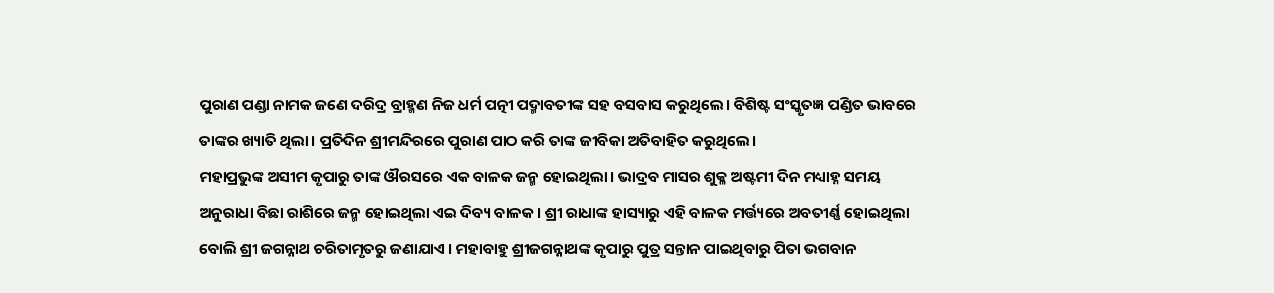ପୁରାଣ ପଣ୍ଡା ନାମକ ଜଣେ ଦରିଦ୍ର ବ୍ରାହ୍ମଣ ନିଜ ଧର୍ମ ପତ୍ନୀ ପଦ୍ମାବତୀଙ୍କ ସହ ବସବାସ କରୁଥିଲେ। ବିଶିଷ୍ଟ ସଂସ୍କୃତଜ୍ଞ ପଣ୍ଡିତ ଭାବରେ ତାଙ୍କର ଖ୍ୟାତି ଥିଲା। ପ୍ରତିଦିନ ଶ୍ରୀମନ୍ଦିରରେ ପୁରାଣ ପାଠ କରି ତାଙ୍କ ଜୀବିକା ଅତିବାହିତ କରୁଥିଲେ।
ମହାପ୍ରଭୁଙ୍କ ଅସୀମ କୃପାରୁ ତାଙ୍କ ଔରସରେ ଏକ ବାଳକ ଜନ୍ମ ହୋଇଥିଲା। ଭାଦ୍ରବ ମାସର ଶୁକ୍ଳ ଅଷ୍ଟମୀ ଦିନ ମଧ୍ୟାହ୍ନ ସମୟ ଅନୁରାଧା ବିଛା ରାଶିରେ ଜନ୍ମ ହୋଇଥିଲା ଏଇ ଦିବ୍ୟ ବାଳକ। ଶ୍ରୀ ରାଧାଙ୍କ ହାସ୍ୟାରୁ ଏହି ବାଳକ ମର୍ତ୍ତ୍ୟରେ ଅବତୀର୍ଣ୍ଣ ହୋଇଥିଲା ବୋଲି ଶ୍ରୀ ଜଗନ୍ନାଥ ଚରିତାମୃତରୁ ଜଣାଯାଏ । ମହାବାହୁ ଶ୍ରୀଜଗନ୍ନାଥଙ୍କ କୃପାରୁ ପୁତ୍ର ସନ୍ତାନ ପାଇଥିବାରୁ ପିତା ଭଗବାନ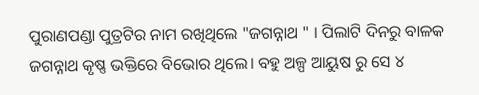ପୁରାଣପଣ୍ଡା ପୁତ୍ରଟିର ନାମ ରଖିଥିଲେ "ଜଗନ୍ନାଥ " । ପିଲାଟି ଦିନରୁ ବାଳକ ଜଗନ୍ନାଥ କୃଷ୍ଣ ଭକ୍ତିରେ ବିଭୋର ଥିଲେ। ବହୁ ଅଳ୍ପ ଆୟୁଷ ରୁ ସେ ୪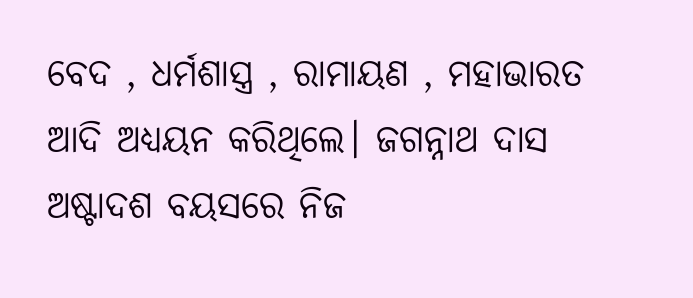ବେଦ , ଧର୍ମଶାସ୍ତ୍ର , ରାମାୟଣ , ମହାଭାରତ ଆଦି ଅଧ୍ୟୟନ କରିଥିଲେ। ଜଗନ୍ନାଥ ଦାସ ଅଷ୍ଟାଦଶ ବୟସରେ ନିଜ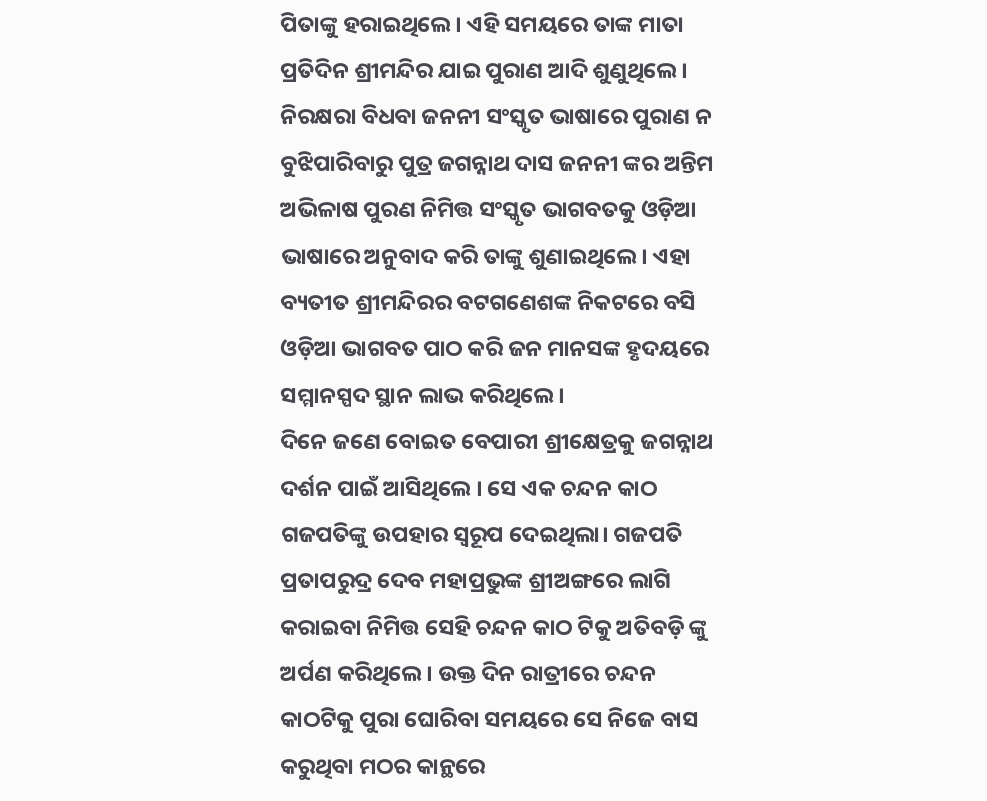ପିତାଙ୍କୁ ହରାଇଥିଲେ। ଏହି ସମୟରେ ତାଙ୍କ ମାତା ପ୍ରତିଦିନ ଶ୍ରୀମନ୍ଦିର ଯାଇ ପୁରାଣ ଆଦି ଶୁଣୁଥିଲେ। ନିରକ୍ଷରା ବିଧବା ଜନନୀ ସଂସ୍କୃତ ଭାଷାରେ ପୁରାଣ ନ ବୁଝିପାରିବାରୁ ପୁତ୍ର ଜଗନ୍ନାଥ ଦାସ ଜନନୀ ଙ୍କର ଅନ୍ତିମ ଅଭିଳାଷ ପୁରଣ ନିମିତ୍ତ ସଂସ୍କୃତ ଭାଗବତକୁ ଓଡ଼ିଆ ଭାଷାରେ ଅନୁବାଦ କରି ତାଙ୍କୁ ଶୁଣାଇଥିଲେ। ଏହା ବ୍ୟତୀତ ଶ୍ରୀମନ୍ଦିରର ବଟଗଣେଶଙ୍କ ନିକଟରେ ବସି ଓଡ଼ିଆ ଭାଗବତ ପାଠ କରି ଜନ ମାନସଙ୍କ ହୃଦୟରେ ସମ୍ମାନସ୍ପଦ ସ୍ଥାନ ଲାଭ କରିଥିଲେ।
ଦିନେ ଜଣେ ବୋଇତ ବେପାରୀ ଶ୍ରୀକ୍ଷେତ୍ରକୁ ଜଗନ୍ନାଥ ଦର୍ଶନ ପାଇଁ ଆସିଥିଲେ । ସେ ଏକ ଚନ୍ଦନ କାଠ ଗଜପତିଙ୍କୁ ଉପହାର ସ୍ୱରୂପ ଦେଇଥିଲା। ଗଜପତି ପ୍ରତାପରୁଦ୍ର ଦେବ ମହାପ୍ରଭୁଙ୍କ ଶ୍ରୀଅଙ୍ଗରେ ଲାଗି କରାଇବା ନିମିତ୍ତ ସେହି ଚନ୍ଦନ କାଠ ଟିକୁ ଅତିବଡ଼ି ଙ୍କୁ ଅର୍ପଣ କରିଥିଲେ। ଉକ୍ତ ଦିନ ରାତ୍ରୀରେ ଚନ୍ଦନ କାଠଟିକୁ ପୁରା ଘୋରିବା ସମୟରେ ସେ ନିଜେ ବାସ କରୁଥିବା ମଠର କାନ୍ଥରେ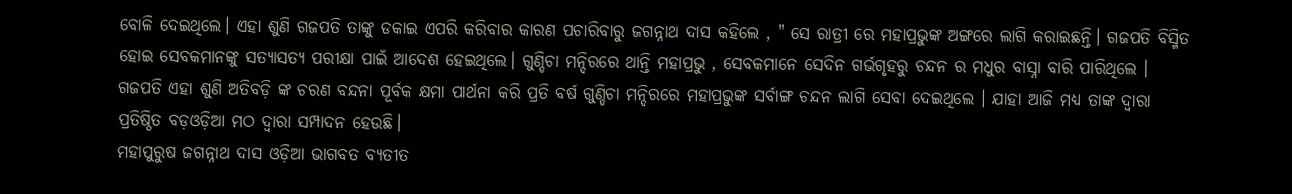ବୋଳି ଦେଇଥିଲେ। ଏହା ଶୁଣି ଗଜପତି ତାଙ୍କୁ ଡକାଇ ଏପରି କରିବାର କାରଣ ପଚାରିବାରୁ ଜଗନ୍ନାଥ ଦାସ କହିଲେ , " ସେ ରାତ୍ରୀ ରେ ମହାପ୍ରଭୁଙ୍କ ଅଙ୍ଗରେ ଲାଗି କରାଇଛନ୍ତି। ଗଜପତି ବିସ୍ମିତ ହୋଇ ସେବକମାନଙ୍କୁ ସତ୍ୟାସତ୍ୟ ପରୀକ୍ଷା ପାଇଁ ଆଦେଶ ହେଇଥିଲେ। ଗୁଣ୍ଡିଚା ମନ୍ଦିରରେ ଥାନ୍ତି ମହାପ୍ରଭୁ , ସେବକମାନେ ସେଦିନ ଗର୍ଭଗୃହରୁ ଚନ୍ଦନ ର ମଧୁର ବାସ୍ନା ବାରି ପାରିଥିଲେ । ଗଜପତି ଏହା ଶୁଣି ଅତିବଡ଼ି ଙ୍କ ଚରଣ ବନ୍ଦନା ପୂର୍ବକ କ୍ଷମା ପାର୍ଥନା କରି ପ୍ରତି ବର୍ଷ ଗୁଣ୍ଡିଚା ମନ୍ଦିରରେ ମହାପ୍ରଭୁଙ୍କ ସର୍ବାଙ୍ଗ ଚନ୍ଦନ ଲାଗି ସେବା ଦେଇଥିଲେ । ଯାହା ଆଜି ମଧ୍ୟ ତାଙ୍କ ଦ୍ୱାରା ପ୍ରତିଷ୍ଠିତ ବଡ଼ଓଡ଼ିଆ ମଠ ଦ୍ୱାରା ସମ୍ପାଦନ ହେଉଛି।
ମହାପୁରୁଷ ଜଗନ୍ନାଥ ଦାସ ଓଡ଼ିଆ ଭାଗବତ ବ୍ୟତୀତ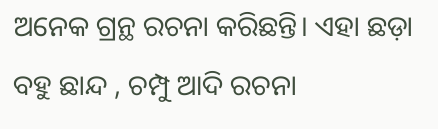ଅନେକ ଗ୍ରନ୍ଥ ରଚନା କରିଛନ୍ତି। ଏହା ଛଡ଼ା ବହୁ ଛାନ୍ଦ , ଚମ୍ପୁ ଆଦି ରଚନା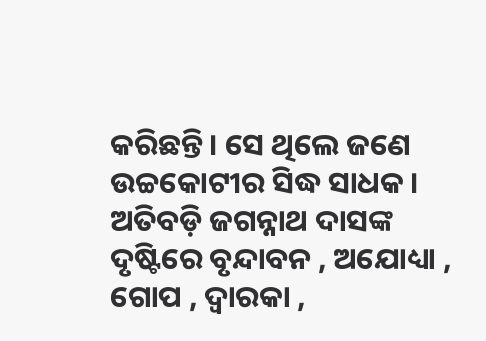କରିଛନ୍ତି। ସେ ଥିଲେ ଜଣେ ଉଚ୍ଚକୋଟୀର ସିଦ୍ଧ ସାଧକ । ଅତିବଡ଼ି ଜଗନ୍ନାଥ ଦାସଙ୍କ ଦୃଷ୍ଟିରେ ବୃନ୍ଦାବନ , ଅଯୋଧ୍ୟା , ଗୋପ , ଦ୍ୱାରକା ,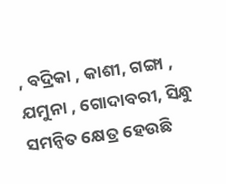, ବଦ୍ରିକା , କାଶୀ, ଗଙ୍ଗା , ଯମୁନା , ଗୋଦାବରୀ, ସିନ୍ଧୁ ସମନ୍ବିତ କ୍ଷେତ୍ର ହେଉଛି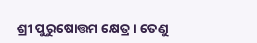ଶ୍ରୀ ପୁରୁଷୋତ୍ତମ କ୍ଷେତ୍ର। ତେଣୁ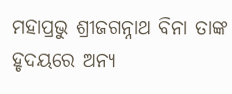ମହାପ୍ରଭୁ ଶ୍ରୀଜଗନ୍ନାଥ ବିନା ତାଙ୍କ ହୃଦୟରେ ଅନ୍ୟ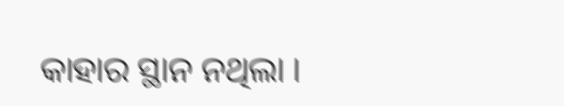କାହାର ସ୍ଥାନ ନଥିଲା ।